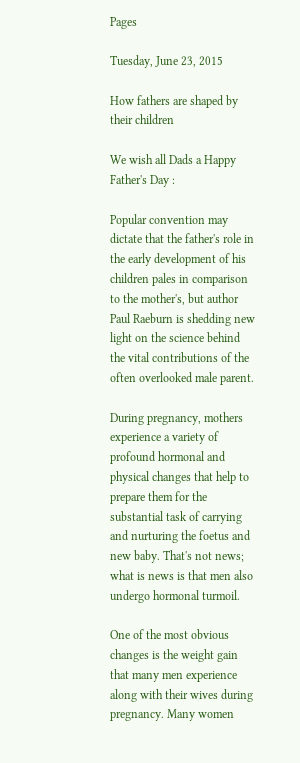Pages

Tuesday, June 23, 2015

How fathers are shaped by their children

We wish all Dads a Happy Father's Day :

Popular convention may dictate that the father's role in the early development of his children pales in comparison to the mother's, but author Paul Raeburn is shedding new light on the science behind the vital contributions of the often overlooked male parent.

During pregnancy, mothers experience a variety of profound hormonal and physical changes that help to prepare them for the substantial task of carrying and nurturing the foetus and new baby. That's not news; what is news is that men also undergo hormonal turmoil.

One of the most obvious changes is the weight gain that many men experience along with their wives during pregnancy. Many women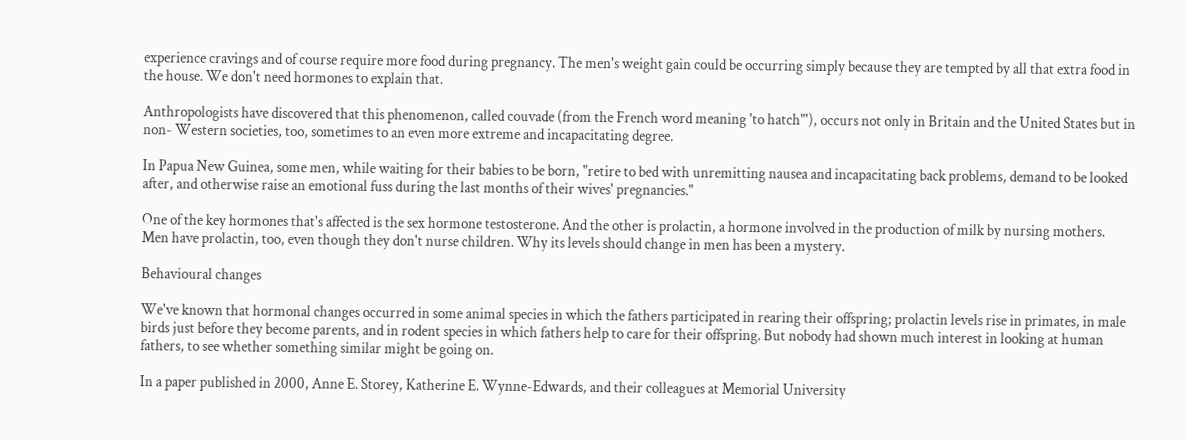experience cravings and of course require more food during pregnancy. The men's weight gain could be occurring simply because they are tempted by all that extra food in the house. We don't need hormones to explain that.

Anthropologists have discovered that this phenomenon, called couvade (from the French word meaning 'to hatch"'), occurs not only in Britain and the United States but in non- Western societies, too, sometimes to an even more extreme and incapacitating degree.

In Papua New Guinea, some men, while waiting for their babies to be born, "retire to bed with unremitting nausea and incapacitating back problems, demand to be looked after, and otherwise raise an emotional fuss during the last months of their wives' pregnancies."

One of the key hormones that's affected is the sex hormone testosterone. And the other is prolactin, a hormone involved in the production of milk by nursing mothers. Men have prolactin, too, even though they don't nurse children. Why its levels should change in men has been a mystery.

Behavioural changes

We've known that hormonal changes occurred in some animal species in which the fathers participated in rearing their offspring; prolactin levels rise in primates, in male birds just before they become parents, and in rodent species in which fathers help to care for their offspring. But nobody had shown much interest in looking at human fathers, to see whether something similar might be going on.

In a paper published in 2000, Anne E. Storey, Katherine E. Wynne-Edwards, and their colleagues at Memorial University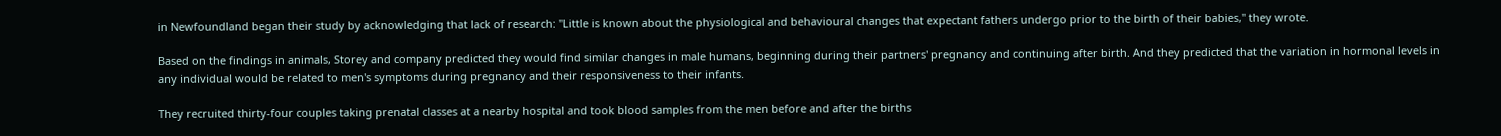in Newfoundland began their study by acknowledging that lack of research: "Little is known about the physiological and behavioural changes that expectant fathers undergo prior to the birth of their babies," they wrote.

Based on the findings in animals, Storey and company predicted they would find similar changes in male humans, beginning during their partners' pregnancy and continuing after birth. And they predicted that the variation in hormonal levels in any individual would be related to men's symptoms during pregnancy and their responsiveness to their infants.

They recruited thirty-four couples taking prenatal classes at a nearby hospital and took blood samples from the men before and after the births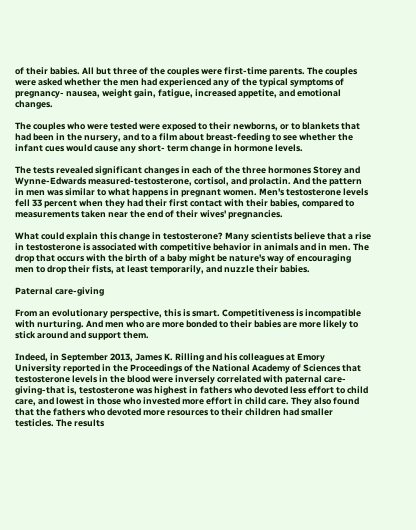of their babies. All but three of the couples were first-time parents. The couples were asked whether the men had experienced any of the typical symptoms of pregnancy- nausea, weight gain, fatigue, increased appetite, and emotional changes.

The couples who were tested were exposed to their newborns, or to blankets that had been in the nursery, and to a film about breast-feeding to see whether the infant cues would cause any short- term change in hormone levels.

The tests revealed significant changes in each of the three hormones Storey and Wynne-Edwards measured-testosterone, cortisol, and prolactin. And the pattern in men was similar to what happens in pregnant women. Men's testosterone levels fell 33 percent when they had their first contact with their babies, compared to measurements taken near the end of their wives' pregnancies.

What could explain this change in testosterone? Many scientists believe that a rise in testosterone is associated with competitive behavior in animals and in men. The drop that occurs with the birth of a baby might be nature's way of encouraging men to drop their fists, at least temporarily, and nuzzle their babies.

Paternal care-giving

From an evolutionary perspective, this is smart. Competitiveness is incompatible with nurturing. And men who are more bonded to their babies are more likely to stick around and support them.

Indeed, in September 2013, James K. Rilling and his colleagues at Emory University reported in the Proceedings of the National Academy of Sciences that testosterone levels in the blood were inversely correlated with paternal care-giving-that is, testosterone was highest in fathers who devoted less effort to child care, and lowest in those who invested more effort in child care. They also found that the fathers who devoted more resources to their children had smaller testicles. The results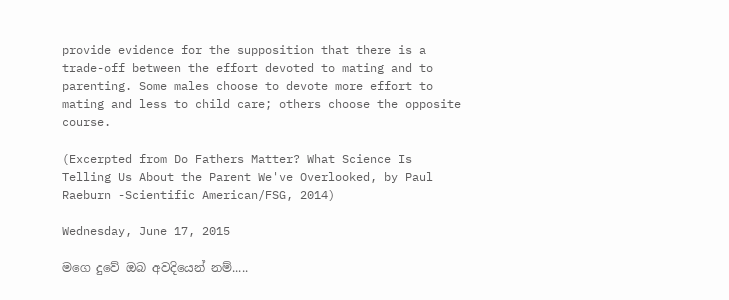provide evidence for the supposition that there is a trade-off between the effort devoted to mating and to parenting. Some males choose to devote more effort to mating and less to child care; others choose the opposite course.

(Excerpted from Do Fathers Matter? What Science Is Telling Us About the Parent We've Overlooked, by Paul Raeburn -Scientific American/FSG, 2014)

Wednesday, June 17, 2015

මගෙ දුවේ ඔබ අවදියෙන් නම්.....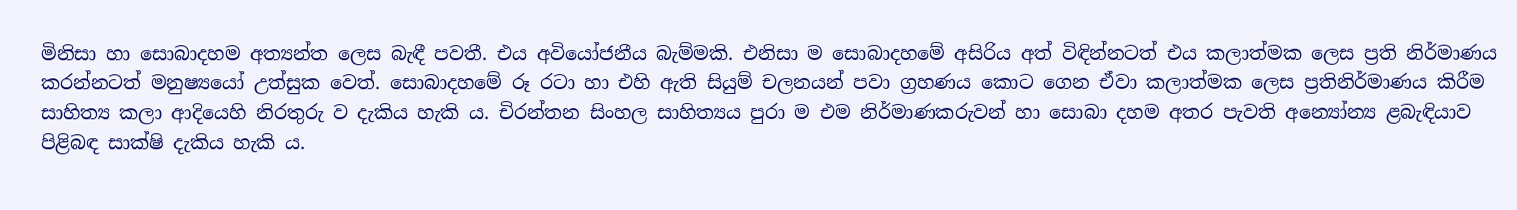මිනිසා හා සොබාදහම අත්‍යන්ත ලෙස බැඳී පවතී. එය අවියෝජනීය බැම්මකි. එනිසා ම සොබාදහමේ අසිරිය අත් විඳින්නටත් එය කලාත්මක ලෙස ප්‍රති නිර්මාණය කරන්නටත් මනුෂ්‍යයෝ උත්සුක වෙත්. සොබාදහමේ රූ රටා හා එහි ඇති සියුම් චලනයන් පවා ග්‍රහණය කොට ගෙන ඒවා කලාත්මක ලෙස ප්‍රතිනිර්මාණය කිරීම සාහිත්‍ය කලා ආදියෙහි නිරතුරු ව දැකිය හැකි ය. චිරන්තන සිංහල සාහිත්‍යය පුරා ම එම නිර්මාණකරුවන් හා සොබා දහම අතර පැවති අන්‍යෝන්‍ය ළබැඳියාව පිළිබඳ සාක්ෂි දැකිය හැකි ය.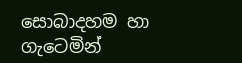සොබාදහම හා ගැටෙමින්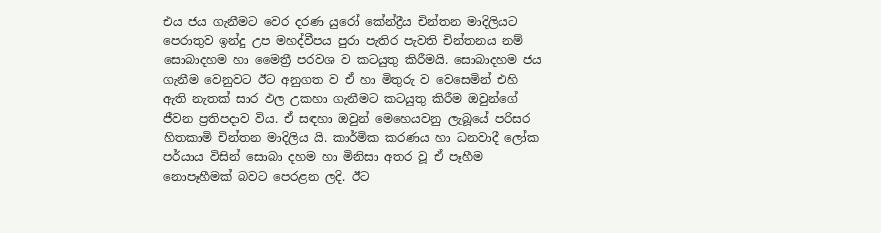එය ජය ගැනීමට වෙර දරණ යුරෝ කේන්ද්‍රීය චින්තන මාදිලියට පෙරාතුව ඉන්දු උප මහද්වීපය පුරා පැතිර පැවති චින්තනය නම් සොබාදහම හා මෛත්‍රී පරවශ ව කටයුතු කිරීමයි. සොබාදහම ජය ගැනීම වෙනුවට ඊට අනුගත ව ඒ හා මිතුරු ව වෙසෙමින් එහි ඇති නැතක් සාර ඵල උකහා ගැනීමට කටයුතු කිරීම ඔවුන්ගේ ජීවන ප්‍රතිපදාව විය. ඒ සඳහා ඔවුන් මෙහෙයවනු ලැබූයේ පරිසර හිතකාමි චින්තන මාදිලිය යි. කාර්මික කරණය හා ධනවාදී ලෝක පර්යාය විසින් සොබා දහම හා මිනිසා අතර වූ ඒ පෑහීම නොපෑහීමක් බවට පෙරළන ලදි. ඊට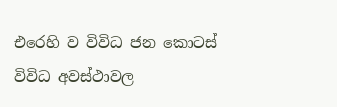එරෙහි ව විවිධ ජන කොටස් විවිධ අවස්ථාවල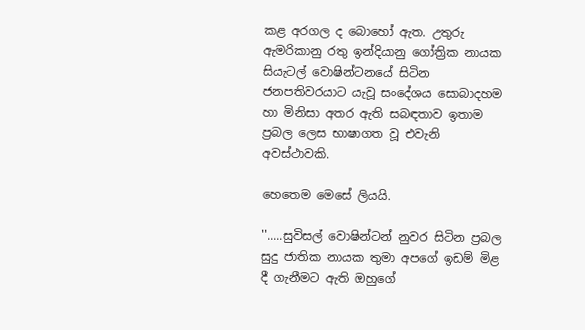කළ අරගල ද බොහෝ ඇත. උතුරු ඇමරිකානු රතු ඉන්දියානු ගෝත්‍රික නායක සියැටල් වොෂින්ටනයේ සිටින ජනපතිවරයාට යැවූ සංදේශය සොබාදහම හා මිනිසා අතර ඇති සබඳතාව ඉතාම ප්‍රබල ලෙස භාෂාගත වූ එවැනි අවස්ථාවකි.

හෙතෙම මෙසේ ලියයි.

''.....සුවිසල් වොෂින්ටන් නුවර සිටින ප්‍රබල සුදු ජාතික නායක තුමා අපගේ ඉඩම් මිළ දී ගැනීමට ඇති ඔහුගේ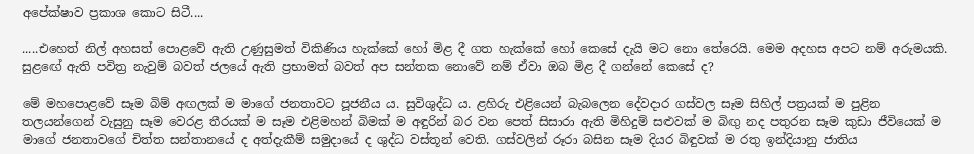අපේක්ෂාව ප්‍රකාශ කොට සිටී....

.....එහෙත් නිල් අහසත් පොළවේ ඇති උණුසුමත් විකිණිය හැක්කේ හෝ මිළ දී ගත හැක්කේ හෝ කෙසේ දැයි මට නො තේරෙයි. මෙම අදහස අපට නම් අරුමයකි. සුළඟේ ඇති පවිත්‍ර නැවුම් බවත් ජලයේ ඇති ප්‍රභාමත් බවත් අප සන්තක නොවේ නම් ඒවා ඔබ මිළ දී ගන්නේ කෙසේ ද?

මේ මහපොළවේ සෑම බිම් අඟලක් ම මාගේ ජනතාවට පූජනීය ය. සුවිශුද්ධ ය. ළහිරු එළියෙන් බැබලෙන දේවදාර ගස්වල සෑම සිහිල් පත්‍රයක් ම පුළින තලයන්ගෙන් වැසුනු සෑම වෙරළ තීරයක් ම සෑම එළිමහන් බිමක් ම අඳුරින් බර වන පෙත් සිසාරා ඇති මිහිදුම් සළුවක් ම බිඟු නද පතුරන සෑම කුඩා ජීවියෙක් ම මාගේ ජනතාවගේ චිත්ත සන්තානයේ ද අත්දැකීම් සමුදායේ ද ශුද්ධ වස්තූන් වෙති. ගස්වලින් රූරා බසින සෑම දියර බිඳුවක් ම රතු ඉන්දියානු ජාතිය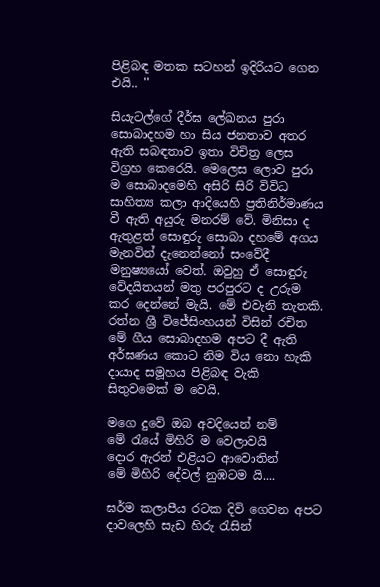පිළිබඳ මතක සටහන් ඉදිරියට ගෙන එයි.. ''

සියැටල්ගේ දීර්ඝ ලේඛනය පුරා සොබාදහම හා සිය ජනතාව අතර ඇති සබඳතාව ඉතා විචිත්‍ර ලෙස විග්‍රහ කෙරෙයි. මෙලෙස ලොව පුරා ම සොබාදමෙහි අසිරි සිරි විවිධ සාහිත්‍ය කලා ආදියෙහි ප්‍රතිනිර්මාණය වී ඇති අයුරු මනරම් වේ. මිනිසා ද ඇතුළත් සොඳුරු සොබා දහමේ අගය මැනවින් දැනෙන්නෝ සංවේදී මනුෂ්‍යයෝ වෙත්. ඔවුහු ඒ සොඳුරු වේදයිතයන් මතු පරපුරට ද උරුම කර දෙන්නේ මැයි. මේ එවැනි තැතකි. රත්න ශ්‍රී විජේසිංහයන් විසින් රචිත මේ ගීය සොබාදහම අපට දී ඇති අර්ඝණය කොට නිම විය නො හැකි දායාද සමූහය පිළිබඳ වැකි සිතුවමෙක් ම වෙයි.

මගෙ දුවේ ඔබ අවදියෙන් නම්
මේ රැයේ මිහිරි ම වෙලාවයි
දොර ඇරන් එළියට ආවොතින්
මේ මිහිරි දේවල් නුඹටම යි....

ඝර්ම කලාපීය රටක දිවි ගෙවන අපට දාවලෙහි සැඩ හිරු රැසින්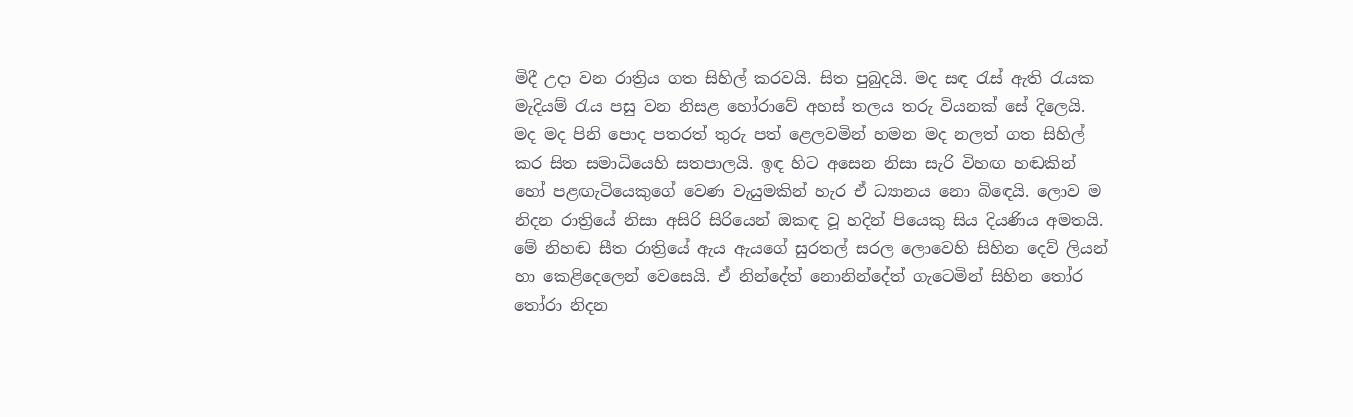මිදී උදා වන රාත්‍රිය ගත සිහිල් කරවයි. සිත පුබුදයි. මද සඳ රැස් ඇති රැයක මැදියම් රැය පසු වන නිසළ හෝරාවේ අහස් තලය තරු වියනක් සේ දිලෙයි. මද මද පිනි පොද පතරත් තුරු පත් ළෙලවමින් හමන මද නලත් ගත සිහිල් කර සිත සමාධියෙහි සතපාලයි. ඉඳ හිට අසෙන නිසා සැරි විහඟ හඬකින් හෝ පළඟැටියෙකුගේ වෙණ වැයුමකින් හැර ඒ ධ්‍යානය නො බිඳෙයි. ලොව ම නිදන රාත්‍රියේ නිසා අසිරි සිරියෙන් ඔකඳ වූ හදින් පියෙකු සිය දියණිය අමතයි. මේ නිහඬ සීත රාත්‍රියේ ඇය ඇයගේ සුරතල් සරල ලොවෙහි සිහින දෙව් ලියන් හා කෙළිදෙලෙන් වෙසෙයි. ඒ නින්දේත් නොනින්දේත් ගැටෙමින් සිහින තෝර තෝරා නිදන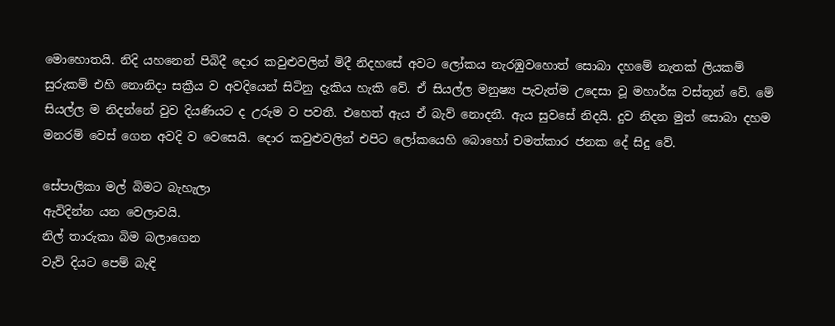මොහොතයි. නිදි යහනෙන් පිබිදී දොර කවුළුවලින් මිදී නිදහසේ අවට ලෝකය නැරඹුවහොත් සොබා දහමේ නැතක් ලියකම් සුරුකම් එහි නොනිදා සක්‍රීය ව අවදියෙන් සිටිනු දැකිය හැකි වේ. ඒ සියල්ල මනුෂ්‍ය පැවැත්ම උදෙසා වූ මහාර්ඝ වස්තූන් වේ. මේ සියල්ල ම නිදන්නේ වුව දියණියට ද උරුම ව පවතී. එහෙත් ඇය ඒ බැව් නොදනී. ඇය සුවසේ නිදයි. දුව නිදන මුත් සොබා දහම මනරම් වෙස් ගෙන අවදි ව වෙසෙයි. දොර කවුළුවලින් එපිට ලෝකයෙහි බොහෝ චමත්කාර ජනක දේ සිදු වේ.

සේපාලිකා මල් බිමට බැහැලා
ඇවිදින්න යන වෙලාවයි.
නිල් තාරුකා බිම බලාගෙන
වැව් දියට පෙම් බැඳි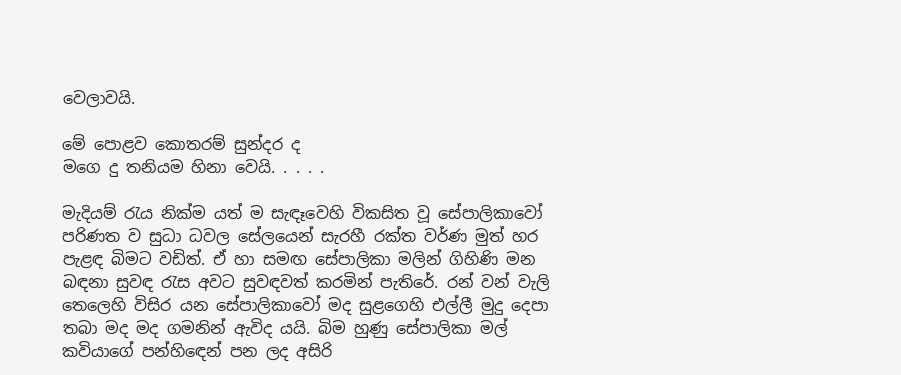වෙලාවයි.

මේ පොළව කොතරම් සුන්දර ද
මගෙ දු තනියම හිනා වෙයි. . . . .

මැදියම් රැය නික්ම යත් ම සැඳෑවෙහි විකසිත වූ සේපාලිකාවෝ පරිණත ව සුධා ධවල සේලයෙන් සැරහී රක්ත වර්ණ මුත් හර පැළඳ බිමට වඩිත්. ඒ හා සමඟ සේපාලිකා මලින් ගිහිණි මන බඳනා සුවඳ රැස අවට සුවඳවත් කරමින් පැතිරේ. රන් වන් වැලි තෙලෙහි විසිර යන සේපාලිකාවෝ මද සුළගෙහි එල්ලී මුදු දෙපා තබා මද මද ගමනින් ඇවිද යයි. බිම හුණු සේපාලිකා මල් කවියාගේ පන්හිඳෙන් පන ලද අසිරි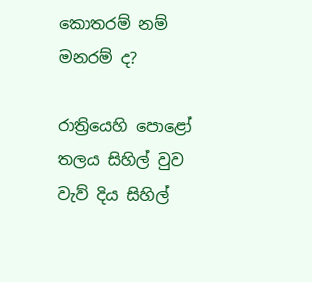කොතරම් නම් මනරම් ද?

රාත්‍රියෙහි පොළෝ තලය සිහිල් වුව වැව් දිය සිහිල්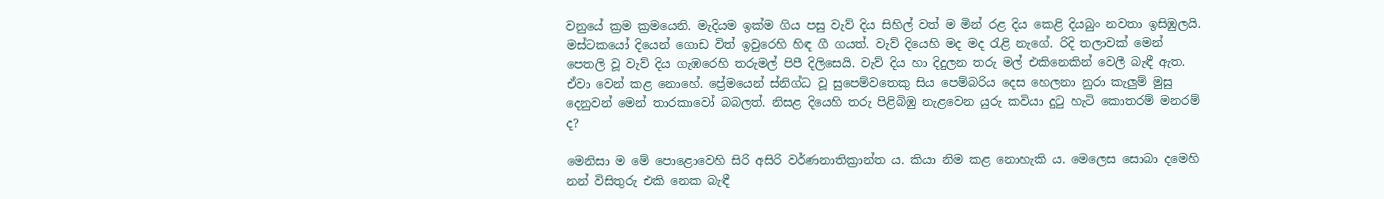වනුයේ ක්‍රම ක්‍රමයෙනි. මැදියම ඉක්ම ගිය පසු වැව් දිය සිහිල් වත් ම මින් රළ දිය කෙළි දියබුං නවතා ඉසිඹුලයි. මස්ටකයෝ දියෙන් ගොඩ විත් ඉවුරෙහි හිඳ ගී ගයත්. වැව් දියෙහි මද මද රැළි නැගේ. රිදි තලාවක් මෙන් පෙතලි වූ වැව් දිය ගැඹරෙහි තරුමල් පිපී දිලිසෙයි. වැව් දිය හා දිදුලන තරු මල් එකිනෙකින් වෙලී බැඳී ඇත. ඒවා වෙන් කළ නොහේ. ප්‍රේමයෙන් ස්නිග්ධ වූ සුපෙම්වතෙකු සිය පෙම්බරිය දෙස හෙලනා නුරා කැලුම් මුසු දෙනුවන් මෙන් තාරකාවෝ බබලත්. නිසළ දියෙහි තරු පිළිබිඹු නැළවෙන යුරු කවියා දුටු හැටි කොතරම් මනරම් ද?

මෙනිසා ම මේ පොළොවෙහි සිරි අසිරි වර්ණනාතික්‍රාන්ත ය. කියා නිම කළ නොහැකි ය. මෙලෙස සොබා දමෙහි නන් විසිතුරු එකි නෙක බැඳී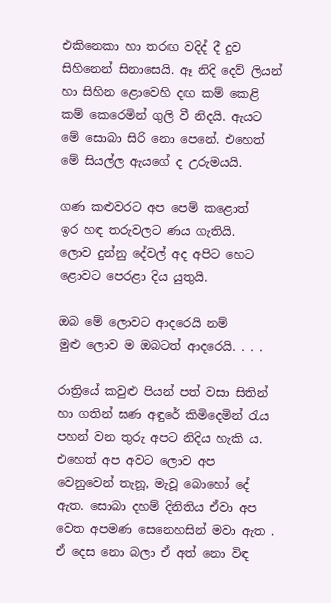එකිනෙකා හා තරඟ වදිද් දී දුව සිහිනෙන් සිනාසෙයි. ඈ නිදි දෙව් ලියන් හා සිහින ළොවෙහි දඟ කම් කෙළි කම් කෙරෙමින් ගුලි වී නිදයි. ඇයට මේ සොබා සිරි නො පෙනේ. එහෙත් මේ සියල්ල ඇයගේ ද උරුමයයි.

ගණ කළුවරට අප පෙම් කළොත්
ඉර හඳ තරුවලට ණය ගැතියි.
ලොව දුන්නු දේවල් අද අපිට හෙට
ළොවට පෙරළා දිය යුතුයි.

ඔබ මේ ලොවට ආදරෙයි නම්
මුළු ලොව ම ඔබටත් ආදරෙයි. . . .

රාත්‍රියේ කවුළු පියන් පත් වසා සිතින් හා ගතින් ඝණ අඳුරේ කිමිදෙමින් රැය පහන් වන තුරු අපට නිදිය හැකි ය. එහෙත් අප අවට ලොව අප වෙනුවෙන් තැනූ, මැවූ බොහෝ දේ ඇත. සොබා දහම් දිනිතිය ඒවා අප වෙත අපමණ සෙනෙහසින් මවා ඇත . ඒ දෙස නො බලා ඒ අත් නො විඳ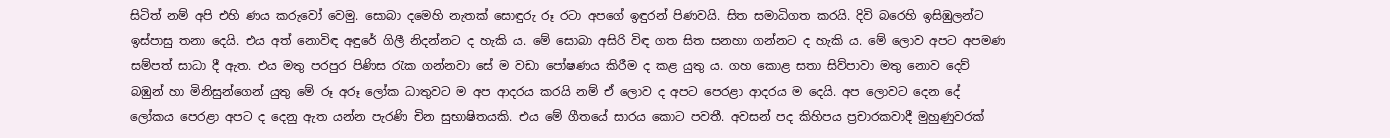සිටිත් නම් අපි එහි ණය කරුවෝ වෙමු. සොබා දමෙහි නැතක් සොඳුරු රූ රටා අපගේ ඉඳුරන් පිණවයි. සිත සමාධිගත කරයි. දිවි බරෙහි ඉසිඹුලන්ට ඉස්පාසු තනා දෙයි. එය අත් නොවිඳ අඳුරේ ගිලී නිදන්නට ද හැකි ය. මේ සොබා අසිරි විඳ ගත සිත සනහා ගන්නට ද හැකි ය. මේ ලොව අපට අපමණ සම්පත් සාධා දී ඇත. එය මතු පරපුර පිණිස රැක ගන්නවා සේ ම වඩා පෝෂණය කිරීම ද කළ යුතු ය. ගහ කොළ සතා සිව්පාවා මතු නොව දෙව් බඹුන් හා මිනිසුන්ගෙන් යුතු මේ රූ අරූ ලෝක ධාතුවට ම අප ආදරය කරයි නම් ඒ ලොව ද අපට පෙරළා ආදරය ම දෙයි. අප ලොවට දෙන දේ ලෝකය පෙරළා අපට ද දෙනු ඇත යන්න පැරණි චින සුභාෂිතයකි. එය මේ ගීතයේ සාරය කොට පවතී. අවසන් පද කිහිපය ප්‍රචාරකවාදී මුහුණුවරක්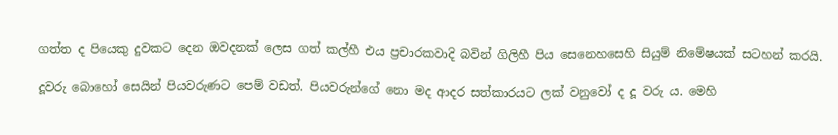ගත්ත ද පියෙකු දුවකට දෙන ඔවදනක් ලෙස ගත් කල්හී එය ප්‍රචාරකවාදි බවින් ගිලිහී පිය සෙනෙහසෙහි සියුම් නිමේෂයක් සටහන් කරයි.

දූවරු බොහෝ සෙයින් පියවරුණට පෙම් වඩත්. පියවරුන්ගේ නො මද ආදර සත්කාරයට ලක් වනුවෝ ද දූ වරු ය. මෙහි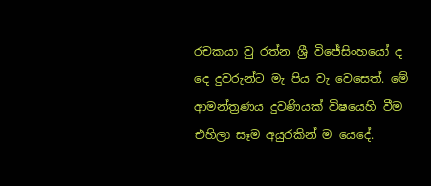රචකයා වු රත්න ශ්‍රී විජේසිංහයෝ ද දෙ දුවරුන්ට මැ පිය වැ වෙසෙත්. මේ ආමන්ත්‍රණය දුවණියක් විෂයෙහි වීම එහිලා සෑම අයුරකින් ම යෙදේ.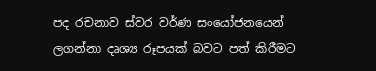පද රචනාව ස්වර වර්ණ සංයෝජනයෙන් ලගන්නා දෘශ්‍ය රූපයක් බවට පත් කිරීමට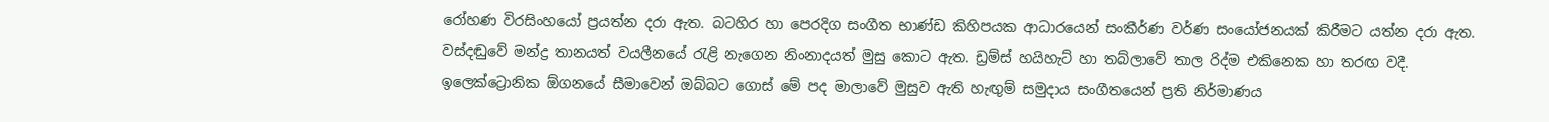රෝහණ විරසිංහයෝ ප්‍රයත්න දරා ඇත. බටහිර හා පෙරදිග සංගීත භාණ්ඩ කිහිපයක ආධාරයෙන් සංකීර්ණ වර්ණ සංයෝජනයක් කිරීමට යත්න දරා ඇත. වස්දඬුවේ මන්ද්‍ර තානයත් වයලීනයේ රැළි නැගෙන නිංනාදයත් මුසු කොට ඇත. ඩ්‍රම්ස් හයිහැට් හා තබ්ලාවේ තාල රිද්ම එකිනෙක හා තරඟ වදී. ඉලෙක්ට්‍රොනික ඕගනයේ සීමාවෙන් ඔබ්බට ගොස් මේ පද මාලාවේ මුසුව ඇති හැඟුම් සමුදාය සංගීතයෙන් ප්‍රති නිර්මාණය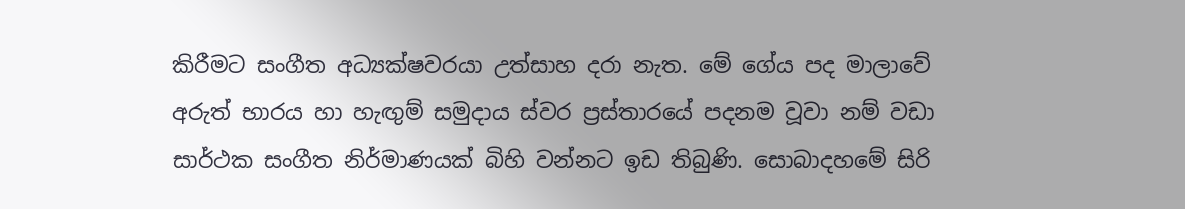කිරීමට සංගීත අධ්‍යක්ෂවරයා උත්සාහ දරා නැත. මේ ගේය පද මාලාවේ අරුත් භාරය හා හැඟුම් සමුදාය ස්වර ප්‍රස්තාරයේ පදනම වූවා නම් වඩා සාර්ථක සංගීත නිර්මාණයක් බිහි වන්නට ඉඩ තිබුණි. සොබාදහමේ සිරි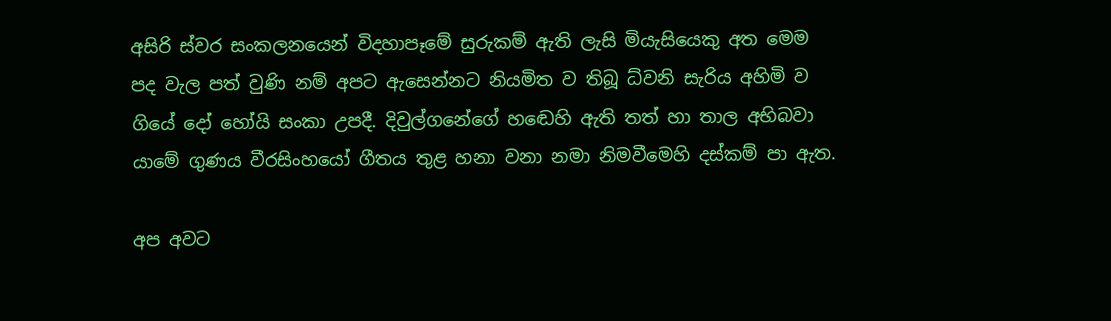අසිරි ස්වර සංකලනයෙන් විදහාපෑමේ සුරුකම් ඇති ලැසි මියැසියෙකු අත මෙම පද වැල පත් වුණි නම් අපට ඇසෙන්නට නියමිත ව තිබූ ධ්වනි සැරිය අහිමි ව ගියේ දෝ හෝයි සංකා උපදී. දිවුල්ගනේගේ හඬෙහි ඇති තත් හා තාල අභිබවා යාමේ ගුණය වීරසිංහයෝ ගීතය තුළ හනා වනා නමා නිමවීමෙහි දස්කම් පා ඇත.

අප අවට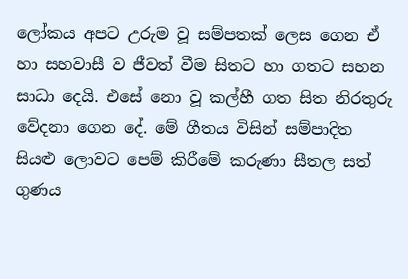ලෝකය අපට උරුම වූ සම්පතක් ලෙස ගෙන ඒ හා සහවාසී ව ජීවත් වීම සිතට හා ගතට සහන සාධා දෙයි. එසේ නො වූ කල්හී ගත සිත නිරතුරු වේදනා ගෙන දේ. මේ ගීතය විසින් සම්පාදිත සියළු ලොවට පෙම් කිරීමේ කරුණා සීතල සත් ගුණය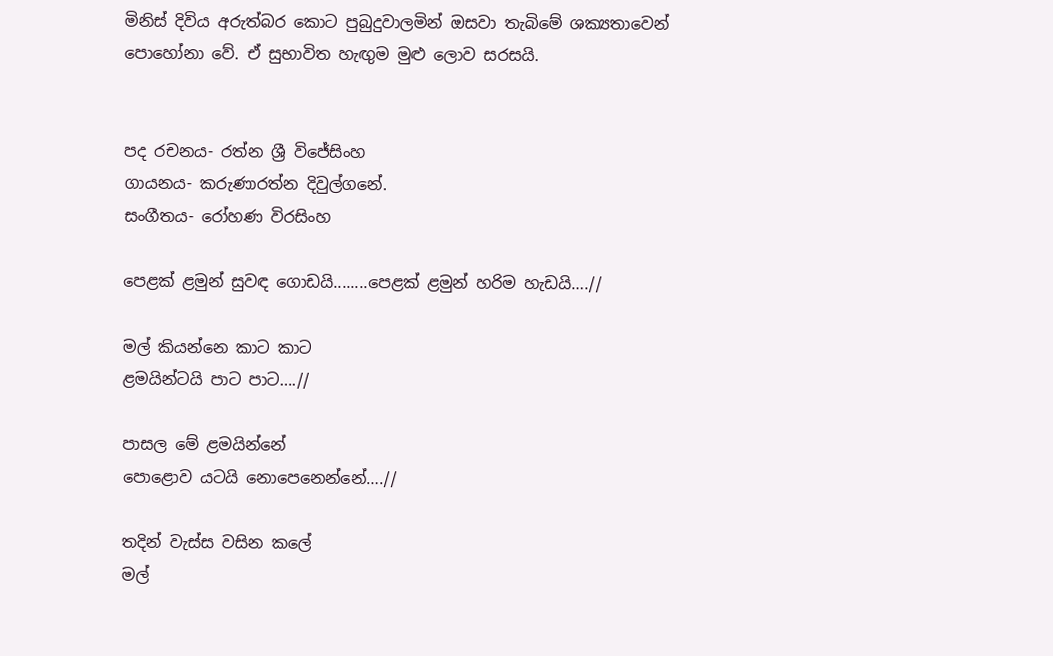මිනිස් දිවිය අරුත්බර කොට පුබුදුවාලමින් ඔසවා තැබිමේ ශක්‍යතාවෙන් පොහෝනා වේ. ඒ සුභාවිත හැඟුම මුළු ලොව සරසයි.


පද රචනය- රත්න ශ්‍රී විජේසිංහ
ගායනය- කරුණාරත්න දිවුල්ගනේ.
සංගීතය- රෝහණ විරසිංහ

පෙළක් ළමුන් සුවඳ ගොඩයි........පෙළක් ළමුන් හරිම හැඩයි….//

මල් කියන්නෙ කාට කාට
ළමයින්ටයි පාට පාට….//

පාසල මේ ළමයින්නේ
පොළොව යටයි නොපෙනෙන්නේ….//

තදින් වැස්ස වසින කලේ
මල්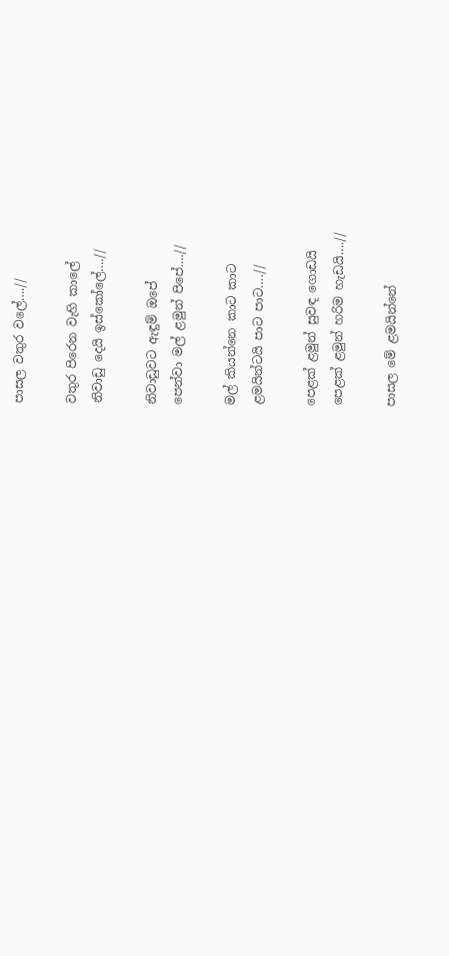පාසල වතුර වලේ….//

වතුර පිරෙන වැහි කාලේ
නිවාඩු දෙයි ඉස්කෝලේ….//

නිවාඩුවට ඇඳුම් ඔපේ
පෙන්වා මල් ළමුන් පිපේ….//

මල් කියන්නෙ කාට කාට
ළමයින්ටයි පාට පාට….//

පෙළක් ළමුන් සුවඳ ගොඩයි
පෙළක් ළමුන් හරිම හැඩයි….//

පාසල මේ ළමයින්නේ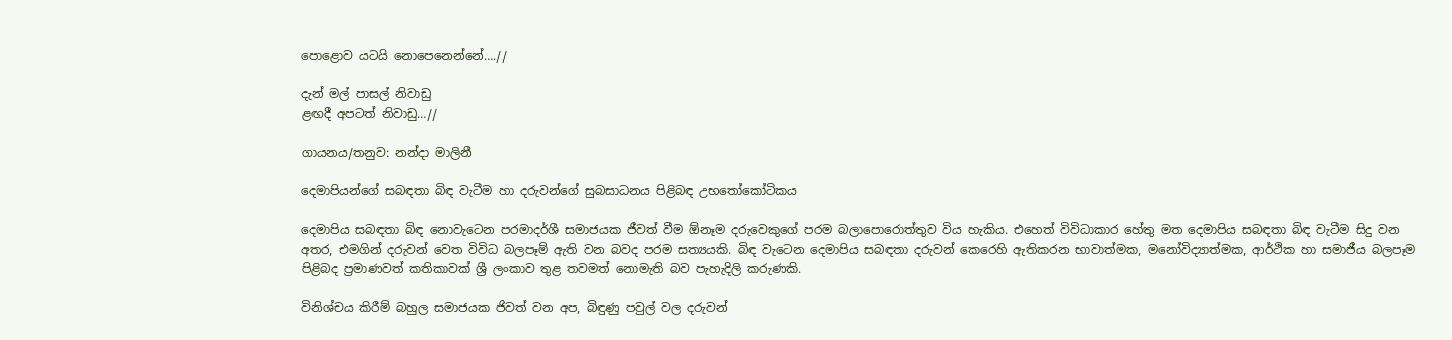පොළොව යටයි නොපෙනෙන්නේ….//

දැන් මල් පාසල් නිවාඩු
ළඟදී අපටත් නිවාඩු…//

ගායනය/තනුව: නන්දා මාලිනී

දෙමාපියන්ගේ සබඳතා බිඳ වැටීම හා දරුවන්ගේ සුබසාධනය පිළිබඳ උභතෝකෝටිකය

දෙමාපිය සබඳතා බිඳ නොවැටෙන පරමාදර්ශී සමාජයක ජීවත් වීම ඕනෑම දරුවෙකුගේ පරම බලාපොරොත්තුව විය හැකිය. එහෙත් විවිධාකාර හේතු මත දෙමාපිය සබඳතා බිඳ වැටීම සිදු වන අතර, එමගින් දරුවන් වෙත විවිධ බලපෑම් ඇති වන බවද පරම සත්‍යයකි. බිඳ වැටෙන දෙමාපිය සබඳතා දරුවන් කෙරෙහි ඇතිකරන භාවාත්මක, මනෝවිද්‍යාත්මක, ආර්ථික හා සමාජීය බලපෑම පිළිබද ප්‍රමාණවත් කතිකාවක් ශ්‍රී ලංකාව තුළ තවමත් නොමැති බව පැහැදිලි කරුණකි.

විනිශ්චය කිරීම් බහුල සමාජයක ජිවත් වන අප, බිඳුණු පවුල් වල දරුවන්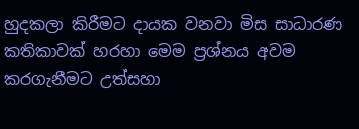හුදකලා කිරීමට දායක වනවා මිස සාධාරණ කතිකාවක් හරහා මෙම ප්‍රශ්නය අවම කරගැනීමට උත්සහා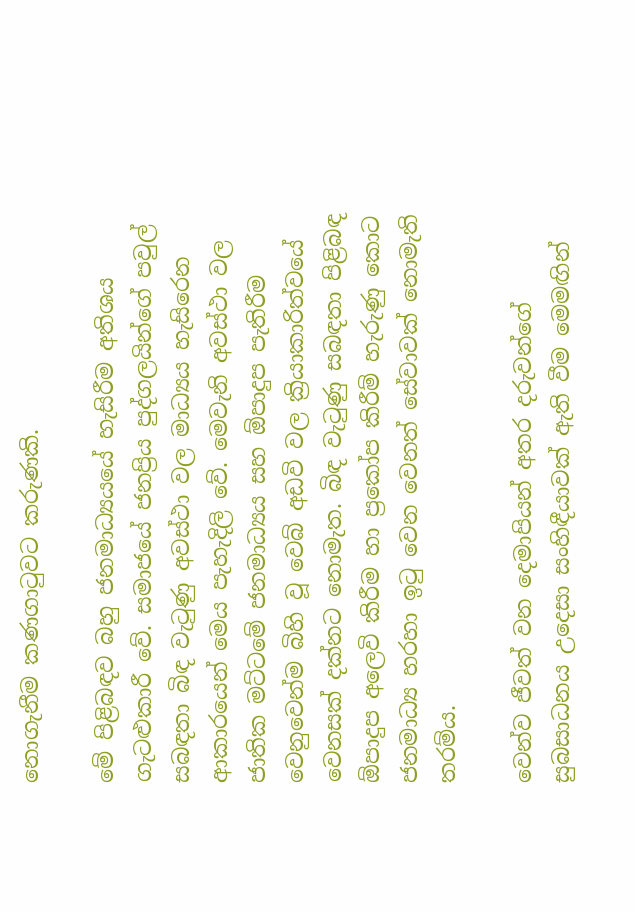නොගැනීම කණගාටුවට කරුණකි.

මේ පිළිබඳව බහු ජනමාධ්‍යයයේ හැසිරීම අතිශය ගැටළුකාරී වේ. සමාජයේ ජනප්‍රිය පුද්ගලයින්ගේ පවුල් සබඳතා බිඳ වැටුණු අවස්ථා වල මාධ්‍යය හැසිරෙන ආකාරයෙන් මෙය පැහැදිලි වේ. මෙවැනි අවස්ථා වල ජාතික මට්ටමේ ජනමාධ්‍යය සහ ඕපාදුප පැතිරීම වෙනුවෙන්ම බිහි වූ වෙබ් අඩවි වල ක්‍රියාකාරිත්වයේ වෙනසක් දක්නට නොමැත. බිඳ වැටුණු සබඳතා පිළිබඳ ඕපාදුප අලෙවි කිරීම හා ප්‍රකෝප කිරීම් හැරුණු කොට ජනමාධ්‍ය හරහා ඉටු වෙන වෙනත් සේවාවක් නොමැති තරම්ය.

වෙන්ව ජීවත් වන දෙමාපියන් අතර දරුවන්ගේ සුබසාධනය උදෙසා සංහිඳීයාවක් ඇති වීම මෙමඟින්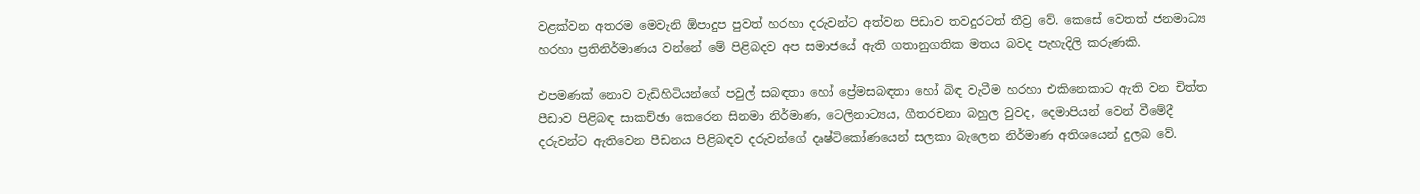වළක්වන අතරම මෙවැනි ඕපාදුප පුවත් හරහා දරුවන්ට අත්වන පිඩාව තවදුරටත් තීව්‍ර වේ. කෙසේ වෙතත් ජනමාධ්‍ය හරහා ප්‍රතිනිර්මාණය වන්නේ මේ පිළිබදව අප සමාජයේ ඇති ගතානුගතික මතය බවද පැහැදිලි කරුණකි.

එපමණක් නොව වැඩිහිටියන්ගේ පවුල් සබඳතා හෝ ප්‍රේමසබඳතා හෝ බිඳ වැටීම හරහා එකිනෙකාට ඇති වන චිත්ත පීඩාව පිළිබඳ සාකච්ඡා කෙරෙන සිනමා නිර්මාණ, ටෙලිනාට්‍යය, ගීතරචනා බහුල වුවද, දෙමාපියන් වෙන් වීමේදී දරුවන්ට ඇතිවෙන පීඩනය පිළිබඳව දරුවන්ගේ දෘෂ්ටිකෝණයෙන් සලකා බැලෙන නිර්මාණ අතිශයෙන් දුලබ වේ.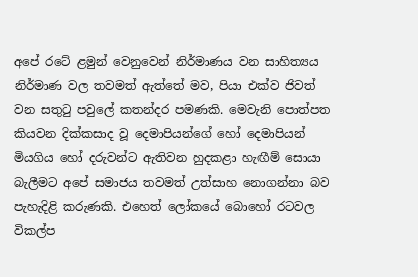අපේ රටේ ළමුන් වෙනුවෙන් නිර්මාණය වන සාහිත්‍යය නිර්මාණ වල තවමත් ඇත්තේ මව, පියා එක්ව ජිවත් වන සතුටු පවුලේ කතන්දර පමණකි. මෙවැනි පොත්පත කියවන දික්කසාද වූ දෙමාපියන්ගේ හෝ දෙමාපියන් මියගිය හෝ දරුවන්ට ඇතිවන හුදකළා හැඟීම් සොයා බැලීමට අපේ සමාජය තවමත් උත්සාහ නොගන්නා බව පැහැදිළි කරුණකි. එහෙත් ලෝකයේ බොහෝ රටවල විකල්ප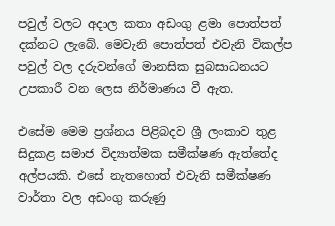පවුල් වලට අදාල කතා අඩංගු ළමා පොත්පත් දක්නට ලැබේ. මෙවැනි පොත්පත් එවැනි විකල්ප පවුල් වල දරුවන්ගේ මානසික සුබසාධනයට උපකාරී වන ලෙස නිර්මාණය වී ඇත.

එසේම මෙම ප්‍රශ්නය පිළිබදව ශ්‍රී ලංකාව තුළ සිදුකළ සමාජ විද්‍යාත්මක සමීක්ෂණ ඇත්තේද අල්පයකි. එසේ නැතහොත් එවැනි සමීක්ෂණ වාර්තා වල අඩංගු කරුණු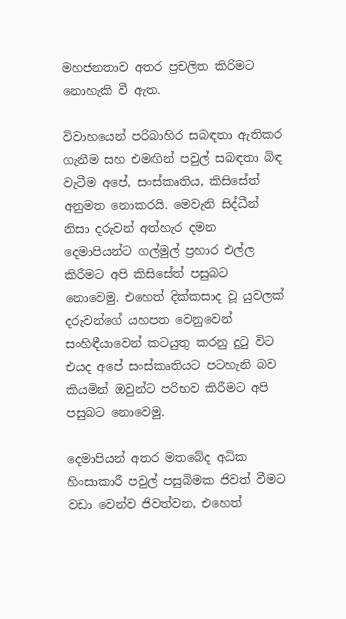මහජනතාව අතර ප්‍රචලිත කිරිමට නොහැකි වී ඇත.

විවාහයෙන් පරිබාහිර සබඳතා ඇතිකර ගැනීම සහ එමඟින් පවුල් සබඳතා බිඳ වැටීම අපේ, සංස්කෘතිය, කිසිසේත් අනුමත නොකරයි. මෙවැනි සිද්ධීන් නිසා දරුවන් අත්හැර දමන දෙමාපියන්ට ගල්මුල් ප්‍රහාර එල්ල කිරීමට අපි කිසිසේත් පසුබට නොවෙමු. එහෙත් දික්කසාද වූ යුවලක් දරුවන්ගේ යහපත වෙනුවෙන් සංහිඳීයාවෙන් කටයුතු කරනු දුටු විට එයද අපේ සංස්කෘතියට පටහැනි බව කියමින් ඔවුන්ට පරිභව කිරීමට අපි පසුබට නොවෙමු.

දෙමාපියන් අතර මතබේද අධික හිංසාකාරී පවුල් පසුබිමක ජිවත් වීමට වඩා වෙන්ව ජිවත්වන, එහෙත්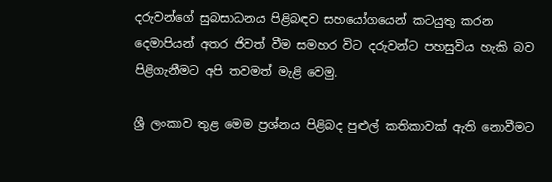දරුවන්ගේ සුබසාධනය පිළිබඳව සහයෝගයෙන් කටයුතු කරන දෙමාපියන් අතර ජිවත් වීම සමහර විට දරුවන්ට පහසුවිය හැකි බව පිළිගැනීමට අපි තවමත් මැළි වෙමු.

ශ්‍රී ලංකාව තුළ මෙම ප්‍රශ්නය පිළිබද පුළුල් කතිකාවක් ඇති නොවීමට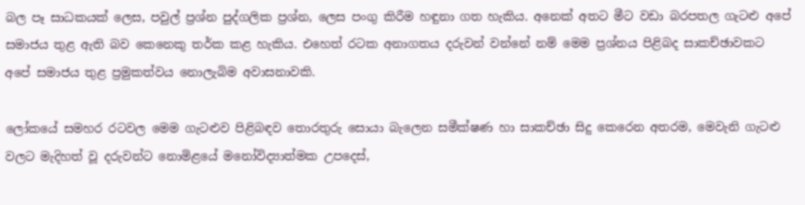බල පෑ සාධකයක් ලෙස, පවුල් ප්‍රශ්න පුද්ගලික ප්‍රශ්න, ලෙස පංගු කිරීම හඳුනා ගත හැකිය. අනෙක් අතට මීට වඩා බරපතල ගැටළු අපේ සමාජය තුළ ඇති බව කෙනෙකු තර්ක කළ හැකිය. එහෙත් රටක අනාගතය දරුවන් වන්නේ නම් මෙම ප්‍රශ්නය පිළිබද සාකච්ඡාවකට අපේ සමාජය තුළ ප්‍රමුකත්වය නොලැබිම අවාසනාවකි.

ලෝකයේ සමහර රටවල මෙම ගැටළුව පිළිබඳව තොරතුරු සොයා බැලෙන සමීක්ෂණ හා සාකච්ඡා සිදු කෙරෙන අතරම, මෙවැනි ගැටළු වලට මැදිහත් වූ දරුවන්ට නොමිළයේ මනෝවිද්‍යාත්මක උපදෙස්,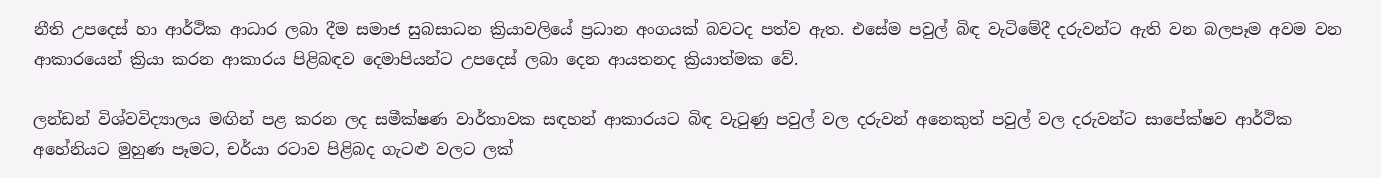නීති උපදෙස් හා ආර්ථික ආධාර ලබා දීම සමාජ සුබසාධන ක්‍රියාවලියේ ප්‍රධාන අංගයක් බවටද පත්ව ඇත. එසේම පවුල් බිඳ වැටිමේදී දරුවන්ට ඇති වන බලපෑම අවම වන ආකාරයෙන් ක්‍රියා කරන ආකාරය පිළිබඳව දෙමාපියන්ට උපදෙස් ලබා දෙන ආයතනද ක්‍රියාත්මක වේ.

ලන්ඩන් විශ්වවිද්‍යාලය මඟින් පළ කරන ලද සමීක්ෂණ වාර්තාවක සඳහන් ආකාරයට බිඳ වැටුණු පවුල් වල දරුවන් අනෙකුත් පවුල් වල දරුවන්ට සාපේක්ෂව ආර්ථික අහේනියට මුහුණ පෑමට, චර්යා රටාව පිළිබද ගැටළු වලට ලක්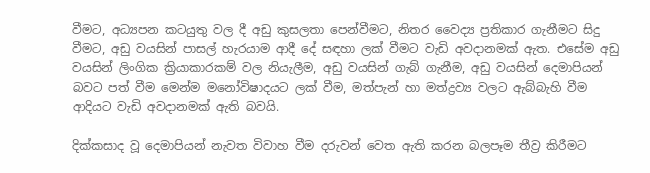වීමට, අධ්‍යපන කටයුතු වල දී අඩු කුසලතා පෙන්වීමට, නිතර වෛද්‍ය ප්‍රතිකාර ගැනීමට සිදු වීමට, අඩු වයසින් පාසල් හැරයාම ආදී දේ සඳහා ලක් වීමට වැඩි අවදානමක් ඇත. එසේම අඩු වයසින් ලිංගික ක්‍රියාකාරකම් වල නියැලීම, අඩු වයසින් ගැබ් ගැනීම, අඩු වයසින් දෙමාපියන් බවට පත් වීම මෙන්ම මනෝවිෂාදයට ලක් වීම, මත්පැන් හා මත්ද්‍රව්‍ය වලට ඇබ්බැහි වීම ආදියට වැඩි අවදානමක් ඇති බවයි.

දික්කසාද වූ දෙමාපියන් නැවත විවාහ වීම දරුවන් වෙත ඇති කරන බලපෑම තීව්‍ර කිරීමට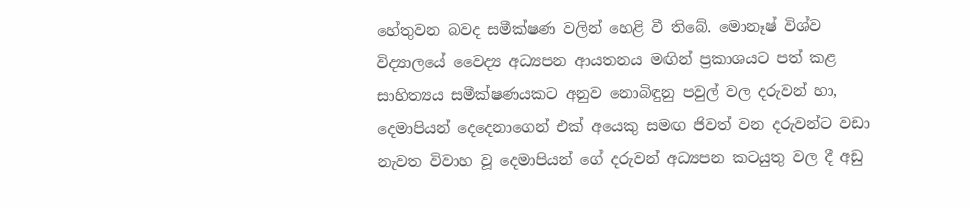හේතුවන බවද සමීක්ෂණ වලින් හෙළි වී තිබේ. මොනෑෂ් විශ්ව විද්‍යාලයේ වෛද්‍ය අධ්‍යපන ආයතනය මඟින් ප්‍රකාශයට පත් කළ සාහිත්‍යය සමීක්ෂණයකට අනුව නොබිඳුනු පවුල් වල දරුවන් හා, දෙමාපියන් දෙදෙනාගෙන් එක් අයෙකු සමඟ ජිවත් වන දරුවන්ට වඩා නැවත විවාහ වූ දෙමාපියන් ගේ දරුවන් අධ්‍යපන කටයුතු වල දී අඩු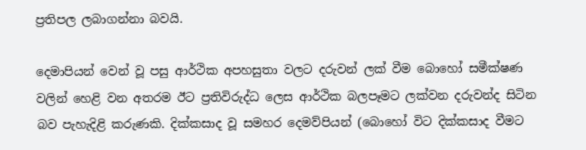ප්‍රතිපල ලබාගන්නා බවයි.

දෙමාපියන් වෙන් වූ පසු ආර්ථික අපහසුතා වලට දරුවන් ලක් වීම බොහෝ සමීක්ෂණ වලින් හෙළි වන අතරම ඊට ප්‍රතිවිරුද්ධ ලෙස ආර්ථික බලපෑමට ලක්වන දරුවන්ද සිටින බව පැහැදිළි කරුණකි. දික්කසාද වූ සමහර දෙමව්පියන් (බොහෝ විට දික්කසාද වීමට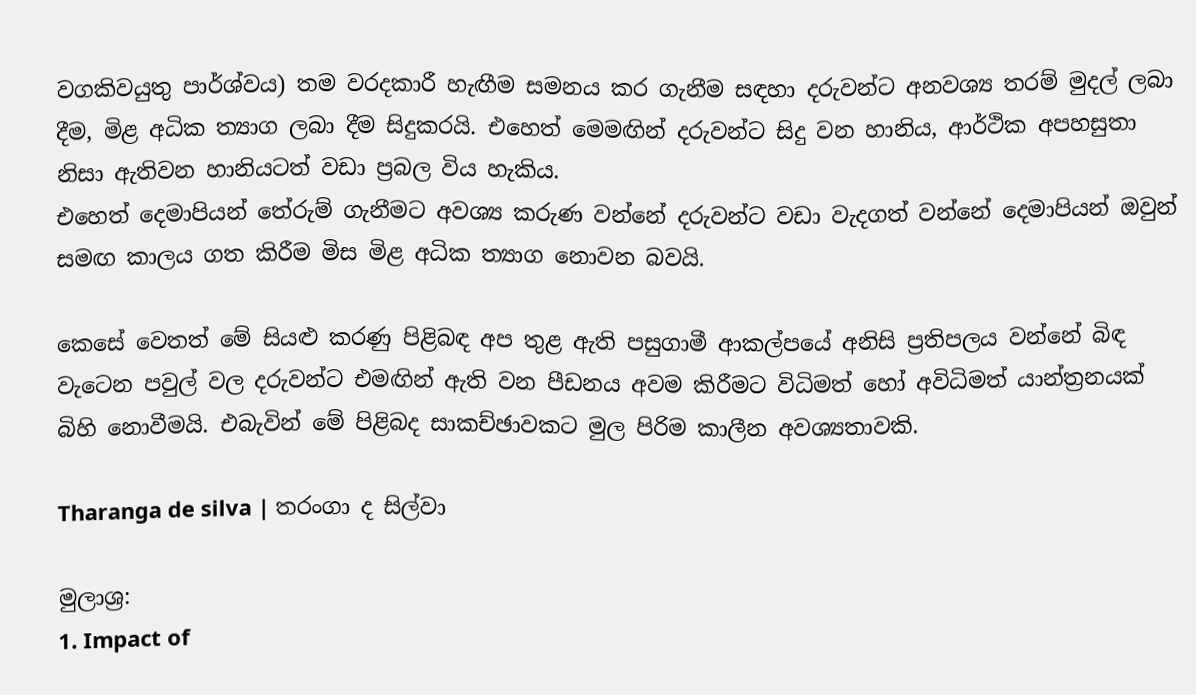වගකිවයුතු පාර්ශ්වය) තම වරදකාරී හැඟීම සමනය කර ගැනීම සඳහා දරුවන්ට අනවශ්‍ය තරම් මුදල් ලබා දීම, මිළ අධික ත්‍යාග ලබා දීම සිදුකරයි. එහෙත් මෙමඟින් දරුවන්ට සිදු වන හානිය, ආර්ථික අපහසුතා නිසා ඇතිවන හානියටත් වඩා ප්‍රබල විය හැකිය.
එහෙත් දෙමාපියන් තේරුම් ගැනීමට අවශ්‍ය කරුණ වන්නේ දරුවන්ට වඩා වැදගත් වන්නේ දෙමාපියන් ඔවුන් සමඟ කාලය ගත කිරීම මිස මිළ අධික ත්‍යාග නොවන බවයි.

කෙසේ වෙතත් මේ සියළු කරණු පිළිබඳ අප තුළ ඇති පසුගාමී ආකල්පයේ අනිසි ප්‍රතිපලය වන්නේ බිඳ වැටෙන පවුල් වල දරුවන්ට එමඟින් ඇති වන පීඩනය අවම කිරීමට විධිමත් හෝ අවිධිමත් යාන්ත්‍රනයක්‌ බිහි නොවීමයි. එබැවින් මේ පිළිබද සාකච්ඡාවකට මුල පිරිම කාලීන අවශ්‍යතාවකි.

Tharanga de silva | තරංගා ද සිල්වා

මුලාශ්‍ර:
1. Impact of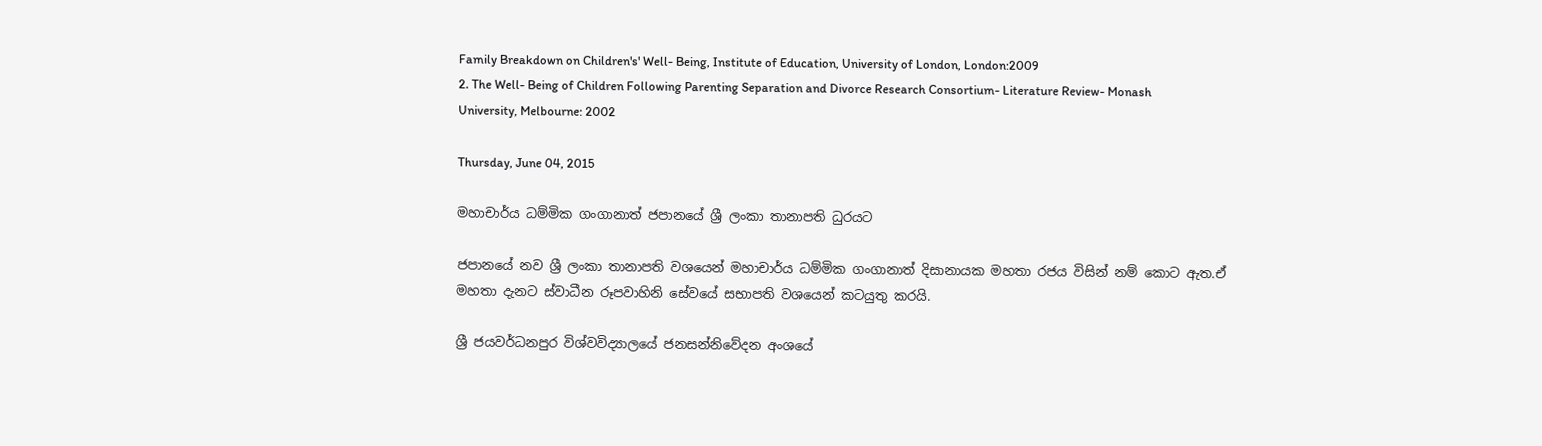Family Breakdown on Children's' Well- Being, Institute of Education, University of London, London:2009
2. The Well- Being of Children Following Parenting Separation and Divorce Research Consortium- Literature Review- Monash University, Melbourne: 2002

Thursday, June 04, 2015

මහාචාර්ය ධම්මික ගංගානාත් ජපානයේ ශ්‍රී ලංකා තානාපති ධුරයට

ජපානයේ නව ශ්‍රී ලංකා තානාපති වශයෙන් මහාචාර්ය ධම්මික ගංගානාත් දිසානායක මහතා රජය විසින් නම් කොට ඇත.ඒ මහතා දැනට ස්‌වාධීන රූපවාහිනි සේවයේ සභාපති වශයෙන් කටයුතු කරයි.

ශ්‍රී ජයවර්ධනපුර විශ්වවිද්‍යාලයේ ජනසන්නිවේදන අංශයේ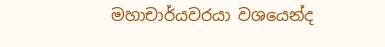මහාචාර්යවරයා වශයෙන්ද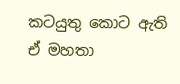කටයුතු කොට ඇති ඒ මහතා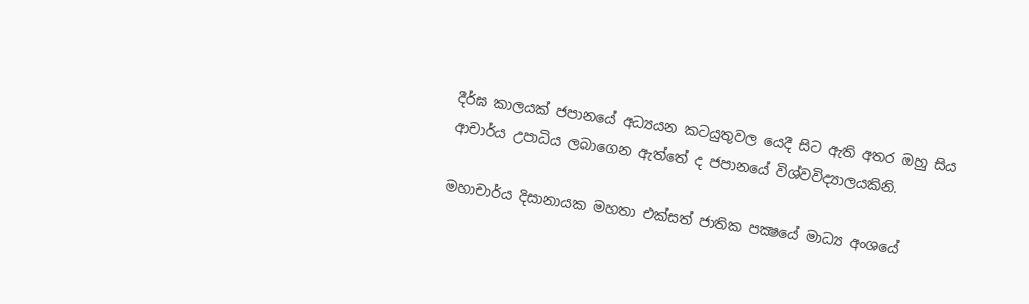දීර්ඝ කාලයක්‌ ජපානයේ අධ්‍යයන කටයුතුවල යෙදී සිට ඇති අතර ඔහු සිය ආචාර්ය උපාධිය ලබාගෙන ඇත්තේ ද ජපානයේ විශ්වවිද්‍යාලයකිනි.

මහාචාර්ය දිසානායක මහතා එක්‌සත් ජාතික පක්‍ෂයේ මාධ්‍ය අංශයේ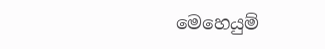මෙහෙයුම්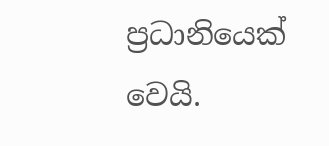ප්‍රධානියෙක්‌ වෙයි.